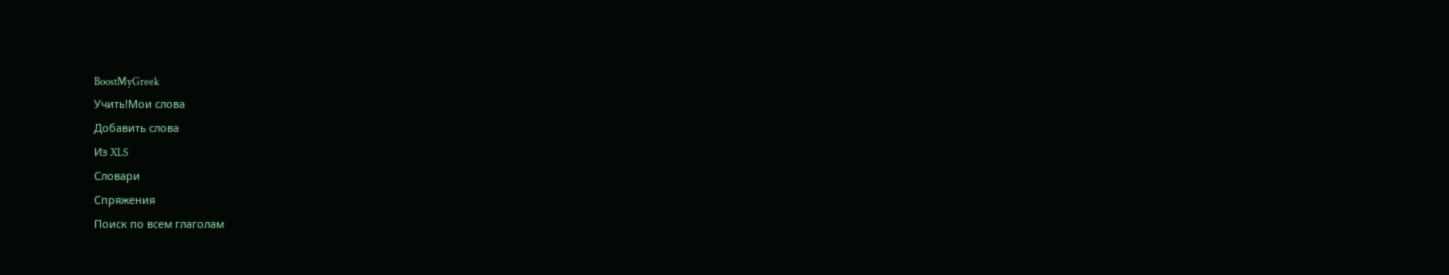BoostMyGreek
Учить!Мои слова
Добавить слова
Из XLS
Словари
Спряжения
Поиск по всем глаголам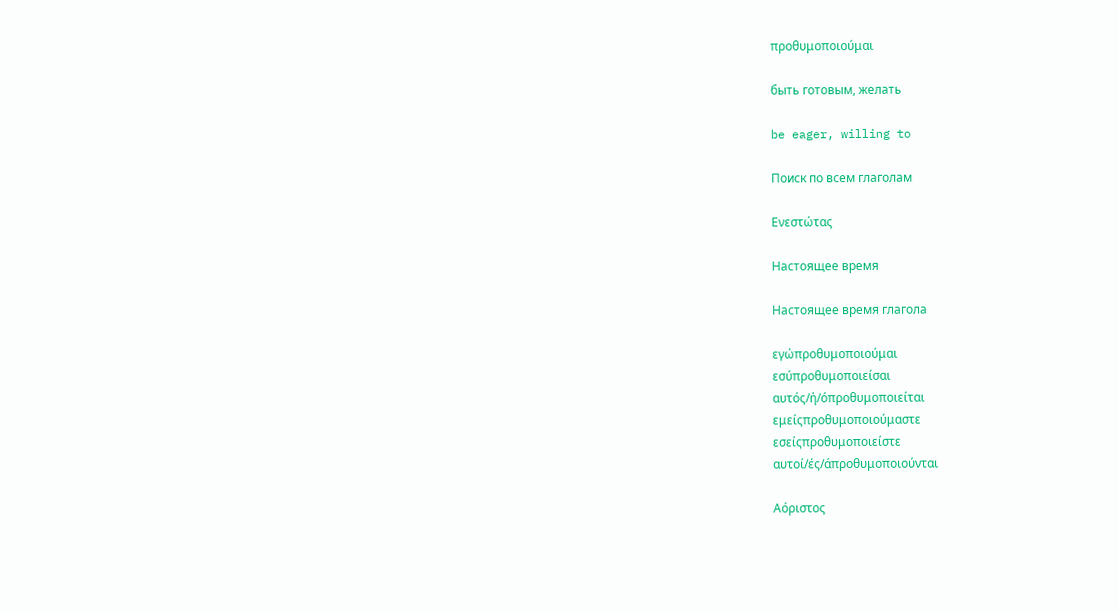προθυμοποιούμαι

быть готовым, желать

be eager, willing to

Поиск по всем глаголам

Ενεστώτας

Настоящее время

Настоящее время глагола

εγώπροθυμοποιούμαι
εσύπροθυμοποιείσαι
αυτός/ή/όπροθυμοποιείται
εμείςπροθυμοποιούμαστε
εσείςπροθυμοποιείστε
αυτοί/ές/άπροθυμοποιούνται

Αόριστος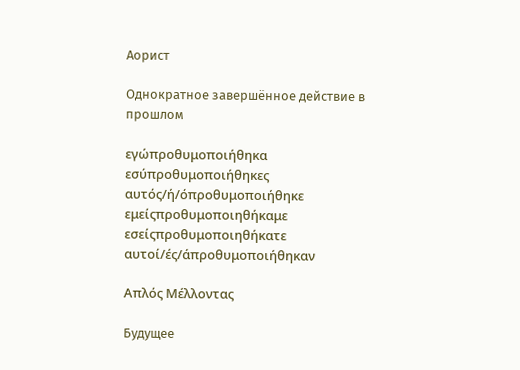Аорист

Однократное завершённое действие в прошлом

εγώπροθυμοποιήθηκα
εσύπροθυμοποιήθηκες
αυτός/ή/όπροθυμοποιήθηκε
εμείςπροθυμοποιηθήκαμε
εσείςπροθυμοποιηθήκατε
αυτοί/ές/άπροθυμοποιήθηκαν

Απλός Μέλλοντας

Будущее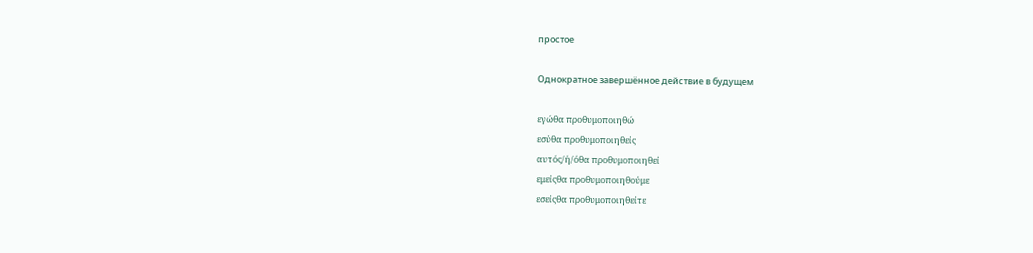простое

Однократное завершённое действие в будущем

εγώθα προθυμοποιηθώ
εσύθα προθυμοποιηθείς
αυτός/ή/όθα προθυμοποιηθεί
εμείςθα προθυμοποιηθούμε
εσείςθα προθυμοποιηθείτε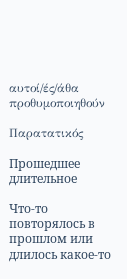αυτοί/ές/άθα προθυμοποιηθούν

Παρατατικός

Прошедшее длительное

Что-то повторялось в прошлом или длилось какое-то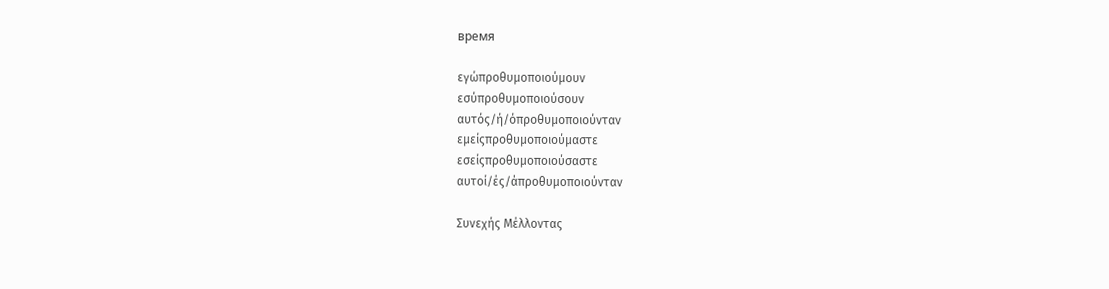время

εγώπροθυμοποιούμουν
εσύπροθυμοποιούσουν
αυτός/ή/όπροθυμοποιούνταν
εμείςπροθυμοποιούμαστε
εσείςπροθυμοποιούσαστε
αυτοί/ές/άπροθυμοποιούνταν

Συνεχής Μέλλοντας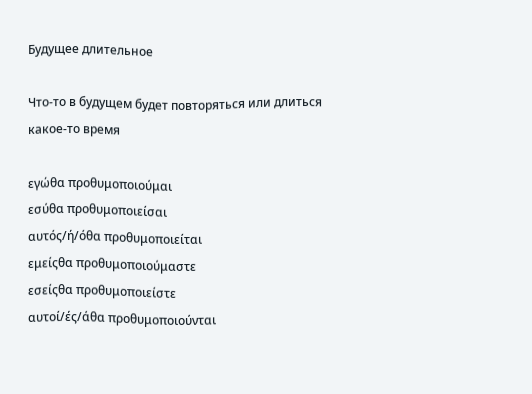Будущее длительное

Что-то в будущем будет повторяться или длиться какое-то время

εγώθα προθυμοποιούμαι
εσύθα προθυμοποιείσαι
αυτός/ή/όθα προθυμοποιείται
εμείςθα προθυμοποιούμαστε
εσείςθα προθυμοποιείστε
αυτοί/ές/άθα προθυμοποιούνται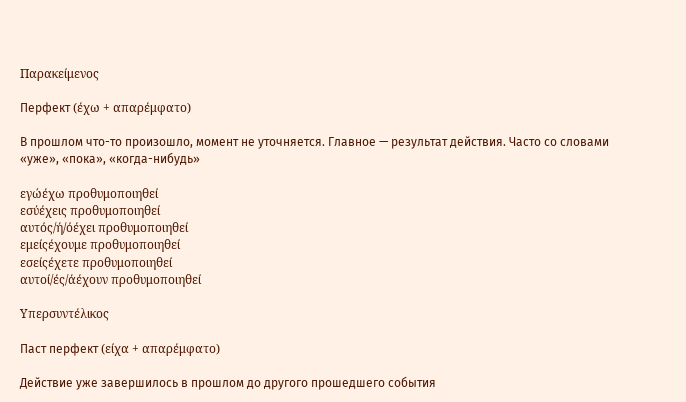Παρακείμενος

Перфект (έχω + απαρέμφατο)

В прошлом что-то произошло, момент не уточняется. Главное — результат действия. Часто со словами «уже», «пока», «когда-нибудь»

εγώέχω προθυμοποιηθεί
εσύέχεις προθυμοποιηθεί
αυτός/ή/όέχει προθυμοποιηθεί
εμείςέχουμε προθυμοποιηθεί
εσείςέχετε προθυμοποιηθεί
αυτοί/ές/άέχουν προθυμοποιηθεί

Υπερσυντέλικος

Паст перфект (είχα + απαρέμφατο)

Действие уже завершилось в прошлом до другого прошедшего события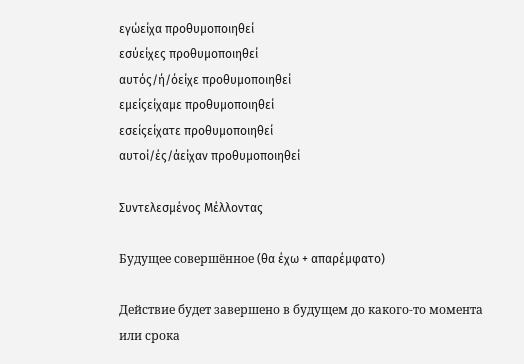εγώείχα προθυμοποιηθεί
εσύείχες προθυμοποιηθεί
αυτός/ή/όείχε προθυμοποιηθεί
εμείςείχαμε προθυμοποιηθεί
εσείςείχατε προθυμοποιηθεί
αυτοί/ές/άείχαν προθυμοποιηθεί

Συντελεσμένος Μέλλοντας

Будущее совершённое (θα έχω + απαρέμφατο)

Действие будет завершено в будущем до какого-то момента или срока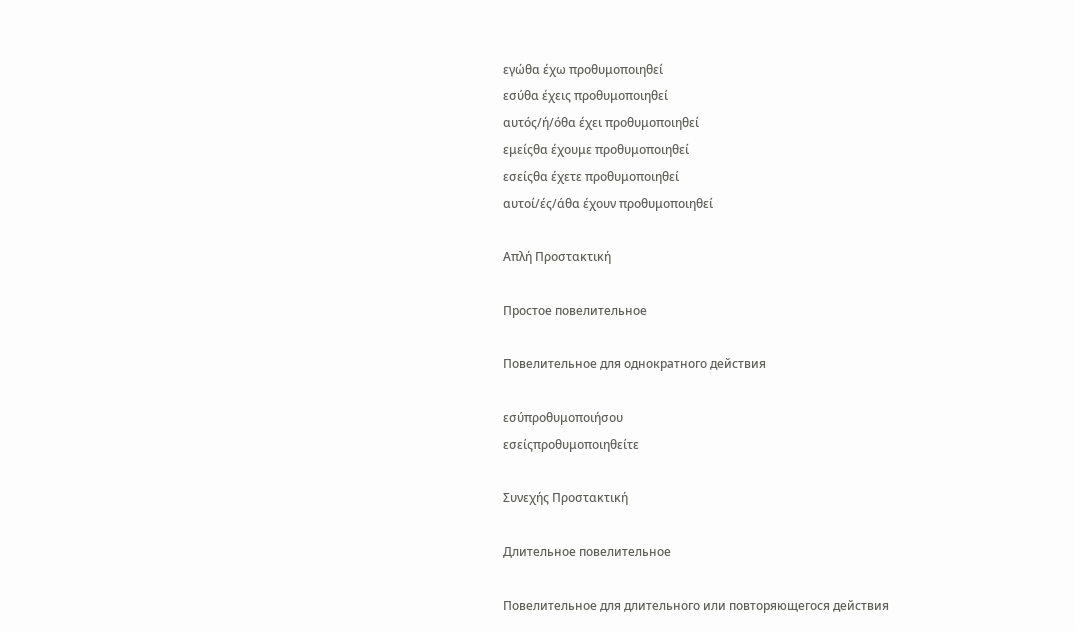εγώθα έχω προθυμοποιηθεί
εσύθα έχεις προθυμοποιηθεί
αυτός/ή/όθα έχει προθυμοποιηθεί
εμείςθα έχουμε προθυμοποιηθεί
εσείςθα έχετε προθυμοποιηθεί
αυτοί/ές/άθα έχουν προθυμοποιηθεί

Απλή Προστακτική

Простое повелительное

Повелительное для однократного действия

εσύπροθυμοποιήσου
εσείςπροθυμοποιηθείτε

Συνεχής Προστακτική

Длительное повелительное

Повелительное для длительного или повторяющегося действия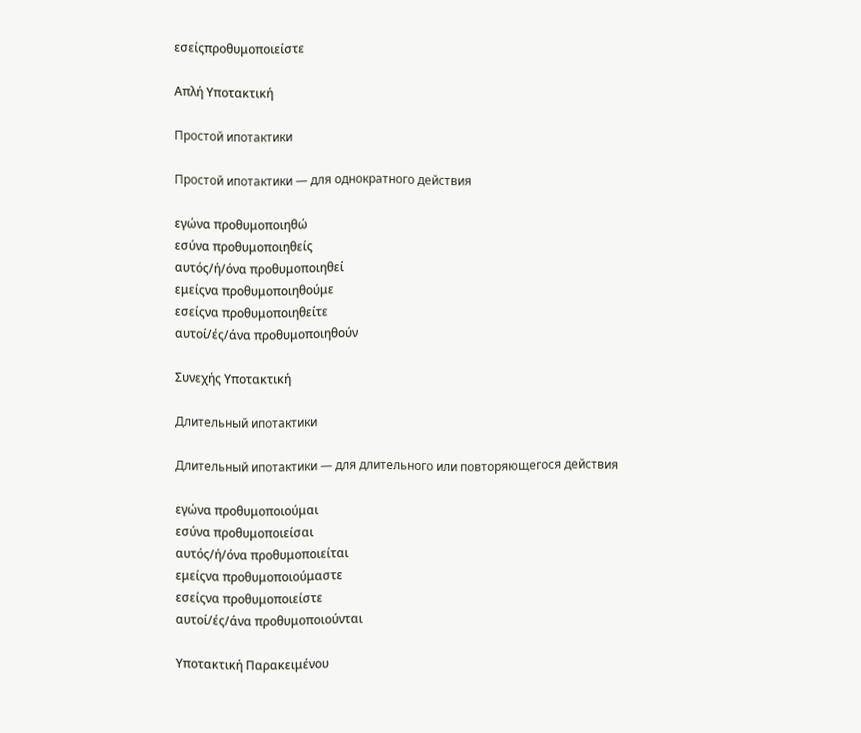εσείςπροθυμοποιείστε

Απλή Υποτακτική

Простой ипотактики

Простой ипотактики — для однократного действия

εγώνα προθυμοποιηθώ
εσύνα προθυμοποιηθείς
αυτός/ή/όνα προθυμοποιηθεί
εμείςνα προθυμοποιηθούμε
εσείςνα προθυμοποιηθείτε
αυτοί/ές/άνα προθυμοποιηθούν

Συνεχής Υποτακτική

Длительный ипотактики

Длительный ипотактики — для длительного или повторяющегося действия

εγώνα προθυμοποιούμαι
εσύνα προθυμοποιείσαι
αυτός/ή/όνα προθυμοποιείται
εμείςνα προθυμοποιούμαστε
εσείςνα προθυμοποιείστε
αυτοί/ές/άνα προθυμοποιούνται

Υποτακτική Παρακειμένου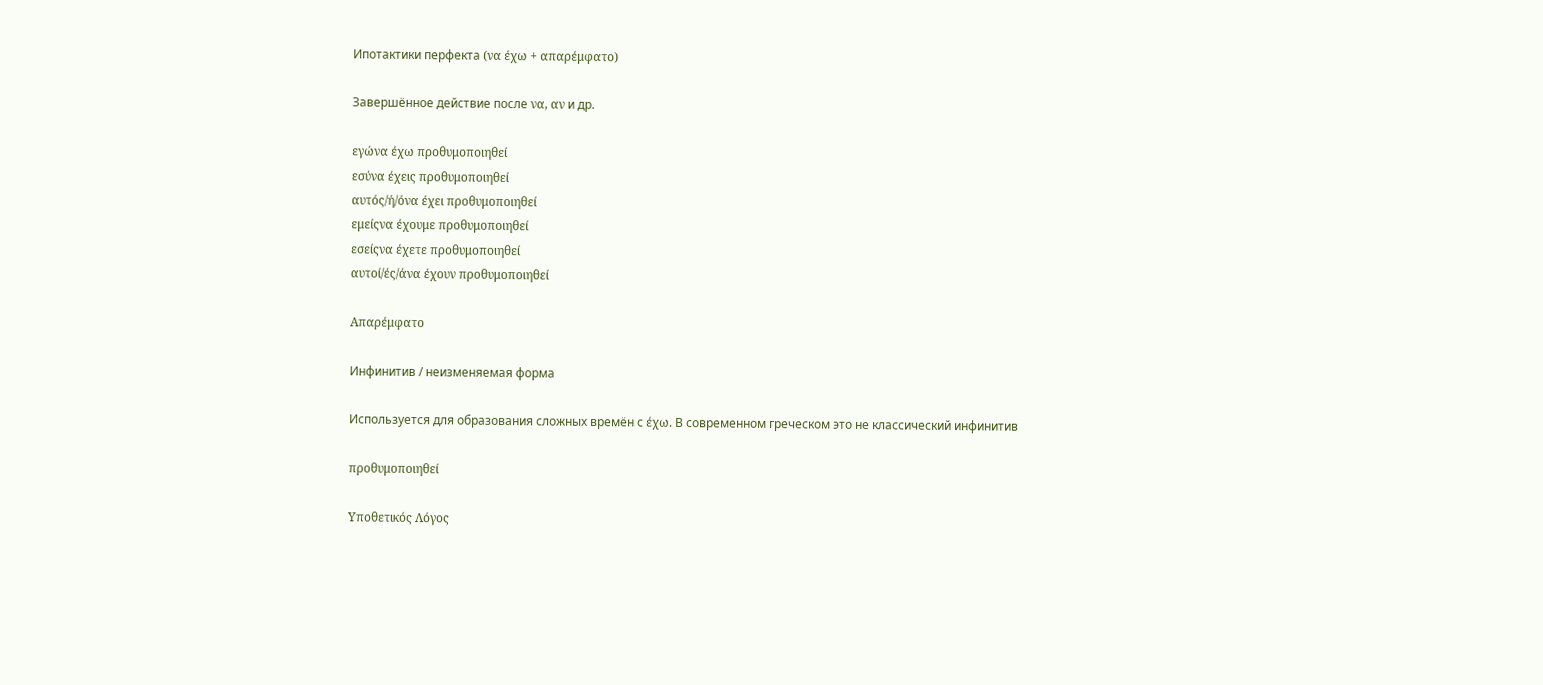Ипотактики перфекта (να έχω + απαρέμφατο)

Завершённое действие после να, αν и др.

εγώνα έχω προθυμοποιηθεί
εσύνα έχεις προθυμοποιηθεί
αυτός/ή/όνα έχει προθυμοποιηθεί
εμείςνα έχουμε προθυμοποιηθεί
εσείςνα έχετε προθυμοποιηθεί
αυτοί/ές/άνα έχουν προθυμοποιηθεί

Απαρέμφατο

Инфинитив / неизменяемая форма

Используется для образования сложных времён с έχω. В современном греческом это не классический инфинитив

προθυμοποιηθεί

Υποθετικός Λόγος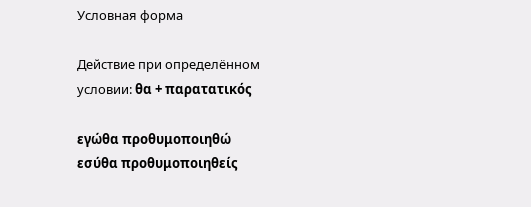Условная форма

Действие при определённом условии: θα + παρατατικός

εγώθα προθυμοποιηθώ
εσύθα προθυμοποιηθείς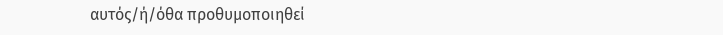αυτός/ή/όθα προθυμοποιηθεί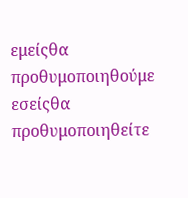εμείςθα προθυμοποιηθούμε
εσείςθα προθυμοποιηθείτε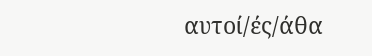αυτοί/ές/άθα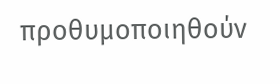προθυμοποιηθούν